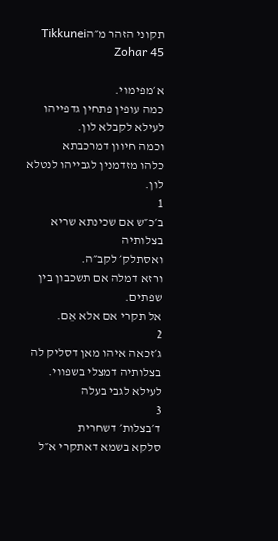תקוני הזהר מ״הTikkunei Zohar 45

א׳מפימוי.
כמה עופין פתחין גדפייהו לעילא לקבלא לון.
וכמה חיוון דמרכבתא
כלהו מזדמנין לגבייהו לנטלא לון.
1
ב׳כ״ש אם שכינתא שריא בצלותיה
ואסתלק׳ לקב״ה.
ורזא דמלה אם תשכבון בין שפתים.
אל תקרי אם אלא אֵם.
2
ג׳זכאה איהו מאן דסליק לה
בצלותיה דמצלי בשפווי.
לעילא לגבי בעלה
3
ד׳בצלות׳ דשחרית
סלקא בשמא דאתקרי א״ל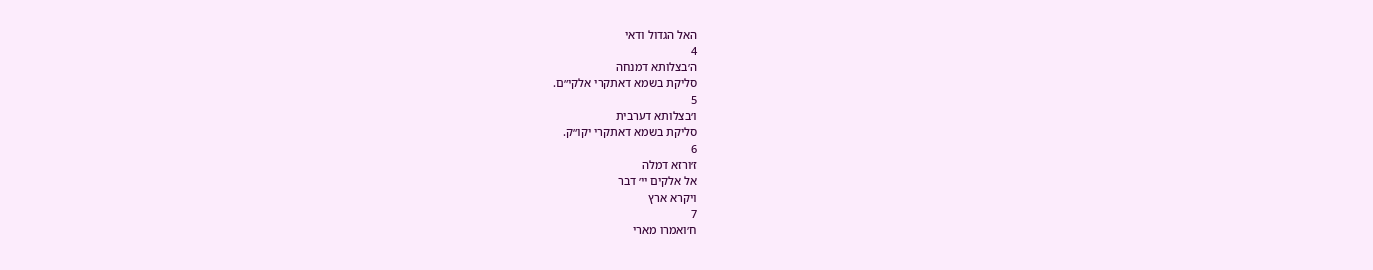האל הגדול ודאי
4
ה׳בצלותא דמנחה
סליקת בשמא דאתקרי אלקי״ם.
5
ו׳בצלותא דערבית
סליקת בשמא דאתקרי יקו״ק.
6
ז׳ורזא דמלה
אל אלקים יי׳ דבר
ויקרא ארץ
7
ח׳ואמרו מארי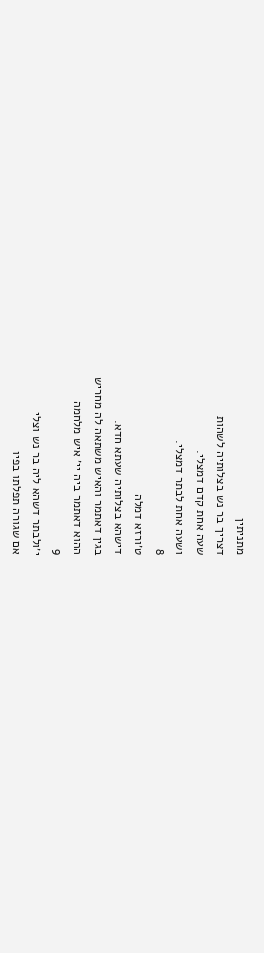מתניתין
דצריך בר נש בצלותיה לשהות
שעה אחת קדם דמצלי.
ושעה אחת לבתר דמצלי.
8
ט׳ורזא דמלה
דישהא בצלותיה שעתא חדא.
בגין דאתמר והאיש משתאה לה מחריש
ההוא דאתמר ביה יי׳ איש מלחמה
9
י׳ולבתר דשהא ליה בר נש וצלי
אם שגורה תפלתו בפיו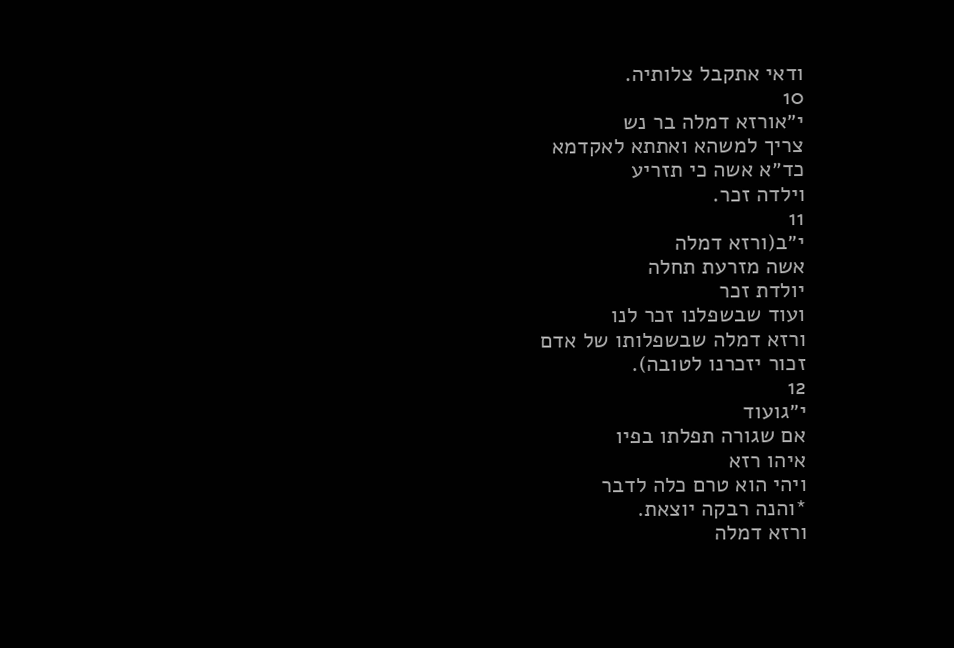ודאי אתקבל צלותיה.
10
י״אורזא דמלה בר נש
צריך למשהא ואתתא לאקדמא
כד״א אשה כי תזריע
וילדה זכר.
11
י״ב(ורזא דמלה
אשה מזרעת תחלה
יולדת זכר
ועוד שבשפלנו זכר לנו
ורזא דמלה שבשפלותו של אדם
זכור יזכרנו לטובה).
12
י״גועוד
אם שגורה תפלתו בפיו
איהו רזא
ויהי הוא טרם כלה לדבר
*והנה רבקה יוצאת.
ורזא דמלה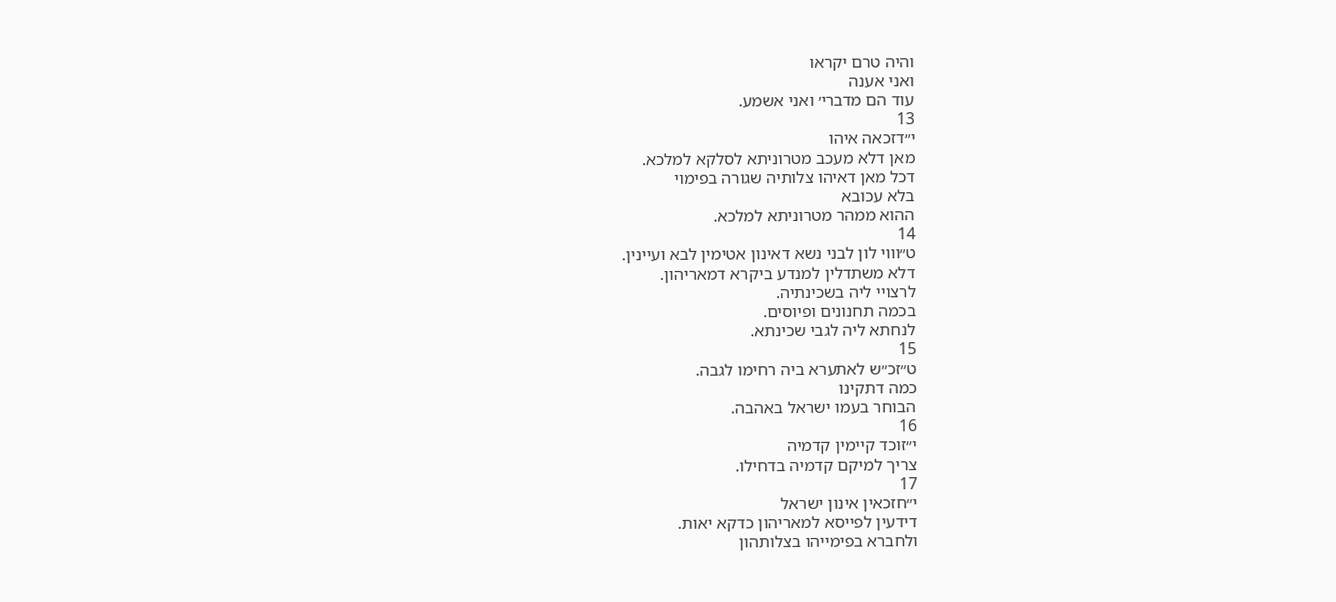והיה טרם יקראו
ואני אענה
עוד הם מדברי׳ ואני אשמע.
13
י״דזכאה איהו
מאן דלא מעכב מטרוניתא לסלקא למלכא.
דכל מאן דאיהו צלותיה שגורה בפימוי
בלא עכובא
ההוא ממהר מטרוניתא למלכא.
14
ט״וווי לון לבני נשא דאינון אטימין לבא ועיינין.
דלא משתדלין למנדע ביקרא דמאריהון.
לרצויי ליה בשכינתיה.
בכמה תחנונים ופיוסים.
לנחתא ליה לגבי שכינתא.
15
ט״זכ״ש לאתערא ביה רחימו לגבה.
כמה דתקינו
הבוחר בעמו ישראל באהבה.
16
י״זוכד קיימין קדמיה
צריך למיקם קדמיה בדחילו.
17
י״חזכאין אינון ישראל
דידעין לפייסא למאריהון כדקא יאות.
ולחברא בפימייהו בצלותהון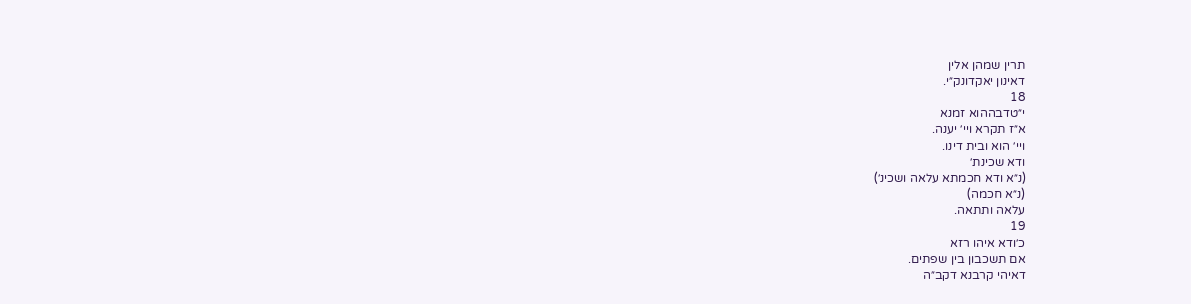תרין שמהן אלין
דאינון יאקדונק״י.
18
י״טדבההוא זמנא
א״ז תקרא ויי׳ יענה.
ויי׳ הוא ובית דינו.
ודא שכינת׳
(נ״א ודא חכמתא עלאה ושכינ׳)
(נ״א חכמה)
עלאה ותתאה.
19
כ׳ודא איהו רזא
אם תשכבון בין שפתים.
דאיהי קרבנא דקב״ה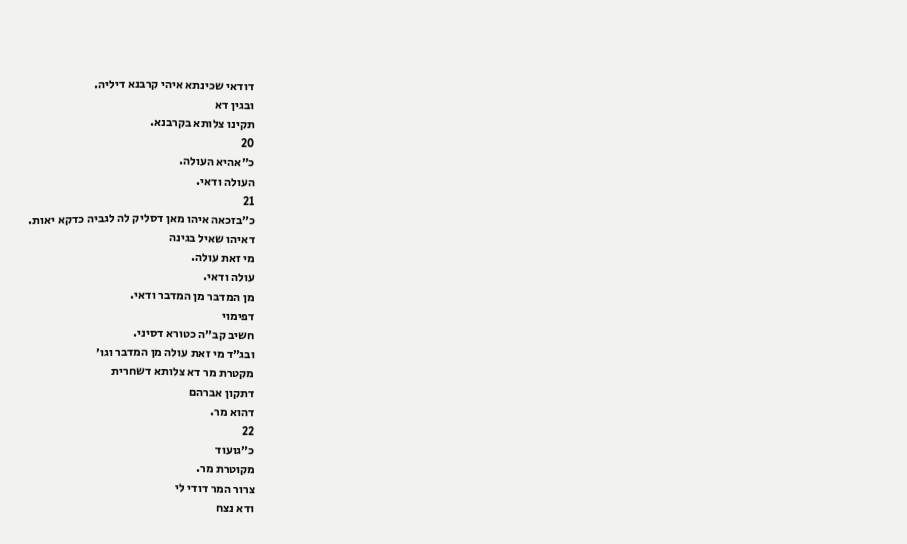דודאי שכינתא איהי קרבנא דיליה.
ובגין דא
תקינו צלותא בקרבנא.
20
כ״אהיא העולה.
העולה ודאי.
21
כ״בזכאה איהו מאן דסליק לה לגביה כדקא יאות.
דאיהו שאיל בגינה
מי זאת עולה.
עולה ודאי.
מן המדבר מן המדבר ודאי.
דפימוי
חשיב קב״ה כטורא דסיני.
ובג״ד מי זאת עולה מן המדבר וגו׳
מקטרת מר דא צלותא דשחרית
דתקון אברהם
דהוא מר.
22
כ״גועוד
מקוטרת מר.
צרור המר דודי לי
ודא נצח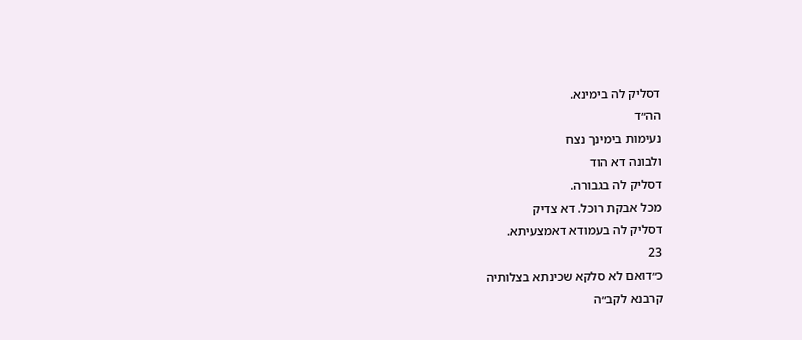דסליק לה בימינא.
הה״ד
נעימות בימינך נצח
ולבונה דא הוד
דסליק לה בגבורה.
מכל אבקת רוכל. דא צדיק
דסליק לה בעמודא דאמצעיתא.
23
כ״דואם לא סלקא שכינתא בצלותיה
קרבנא לקב״ה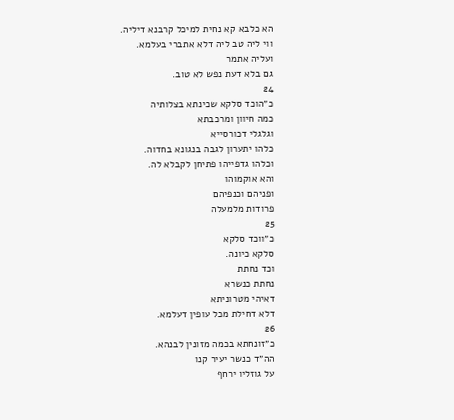הא כלבא קא נחית למיכל קרבנא דיליה.
ווי ליה טב ליה דלא אתברי בעלמא.
ועליה אתמר
גם בלא דעת נפש לא טוב.
24
כ״הוכד סלקא שכינתא בצלותיה
כמה חיוון ומרכבתא
וגלגלי דכורסייא
כלהו יתערון לגבה בנגונא בחדוה.
וכלהו גדפייהו פתיחן לקבלא לה.
והא אוקמוהו
ופניהם וכנפיהם
פרודות מלמעלה
25
כ״ווכד סלקא
סלקא כיונה.
וכד נחתת
נחתת כנשרא
דאיהי מטרוניתא
דלא דחילת מכל עופין דעלמא.
26
כ״זונחתא בכמה מזונין לבנהא.
הה״ד כנשר יעיר קנו
על גוזליו ירחף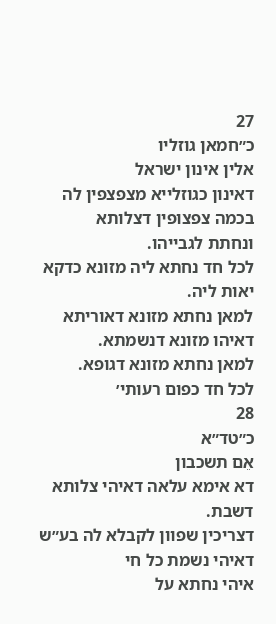27
כ״חמאן גוזליו
אלין אינון ישראל
דאינון כגוזלייא מצפצפין לה
בכמה צפצופין דצלותא
ונחתת לגבייהו.
לכל חד נחתא ליה מזונא כדקא יאות ליה.
למאן נחתא מזונא דאוריתא
דאיהו מזונא דנשמתא.
למאן נחתא מזונא דגופא.
לכל חד כפום רעותי׳
28
כ״טד״א
אֵם תשכבון
דא אימא עלאה דאיהי צלותא דשבת.
דצריכין שפוון לקבלא לה בע״ש
דאיהי נשמת כל חי
איהי נחתא על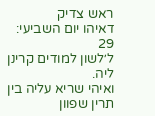ראש צדיק
דאיהו יום השביעי:
29
ל׳לשון למודים קרינן ליה.
ואיהי שריא עליה בין תרין שפוון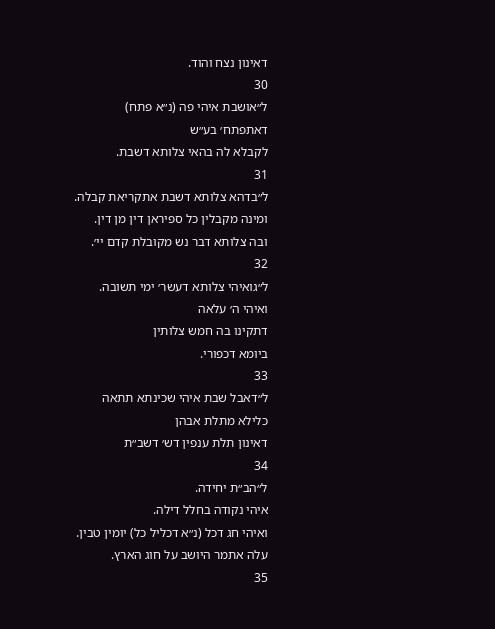דאינון נצח והוד.
30
ל״אושבת איהי פה (נ״א פתח)
דאתפתח׳ בע״ש
לקבלא לה בהאי צלותא דשבת.
31
ל״בדהא צלותא דשבת אתקריאת קבלה.
ומינה מקבלין כל ספיראן דין מן דין.
ובה צלותא דבר נש מקובלת קדם יי׳.
32
ל״גואיהי צלותא דעשר׳ ימי תשובה.
ואיהי ה׳ עלאה
דתקינו בה חמש צלותין
ביומא דכפורי.
33
ל״דאבל שבת איהי שכינתא תתאה
כלילא מתלת אבהן
דאינון תלת ענפין דש׳ דשב״ת
34
ל״הב״ת יחידה.
איהי נקודה בחלל דילה.
ואיהי חג דכל (נ״א דכליל כל) יומין טבין.
עלה אתמר היושב על חוג הארץ.
35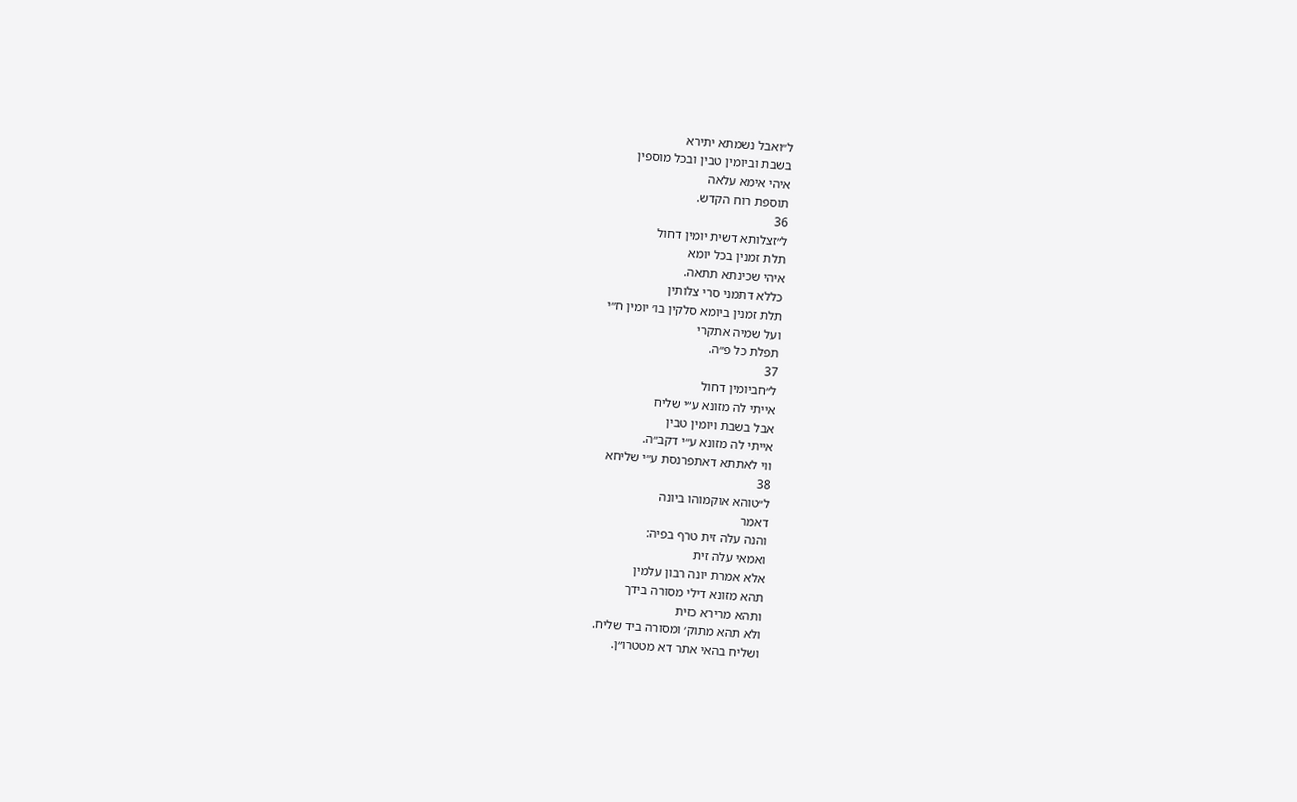ל״ואבל נשמתא יתירא
בשבת וביומין טבין ובכל מוספין
איהי אימא עלאה
תוספת רוח הקדש.
36
ל״זצלותא דשית יומין דחול
תלת זמנין בכל יומא
איהי שכינתא תתאה.
כללא דתמני סרי צלותין
תלת זמנין ביומא סלקין בו׳ יומין ח״י
ועל שמיה אתקרי
תפלת כל פ״ה.
37
ל״חביומין דחול
אייתי לה מזונא ע״י שליח
אבל בשבת ויומין טבין
אייתי לה מזונא ע״י דקב״ה.
ווי לאתתא דאתפרנסת ע״י שליחא
38
ל״טוהא אוקמוהו ביונה
דאמר
והנה עלה זית טרף בפיה:
ואמאי עלה זית
אלא אמרת יונה רבון עלמין
תהא מזונא דילי מסורה בידך
ותהא מרירא כזית
ולא תהא מתוק׳ ומסורה ביד שליח.
ושליח בהאי אתר דא מטטרו״ן.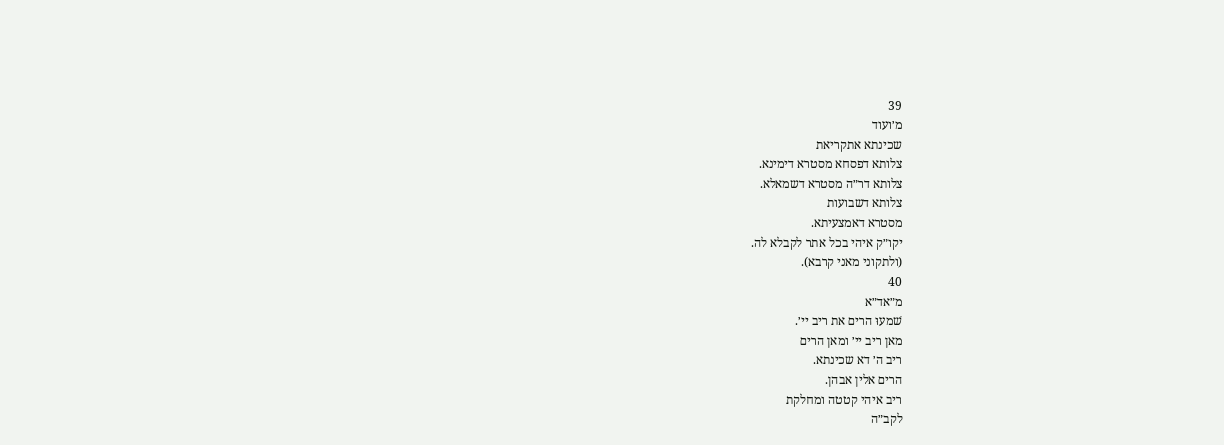39
מ׳ועוד
שכינתא אתקריאת
צלותא דפסחא מסטרא דימינא.
צלותא דר״ה מסטרא דשמאלא.
צלותא דשבועות
מסטרא דאמצעיתא.
יקו״ק איהי בכל אתר לקבלא לה.
(ולתקוני מאני קרבא).
40
מ״אד״א
שׁמעוּ הרים את ריב יי׳.
מאן ריב יי׳ ומאן הרים
ריב ה׳ דא שכינתא.
הרים אלין אבהן.
ריב איהי קטטה ומחלקת
לקב״ה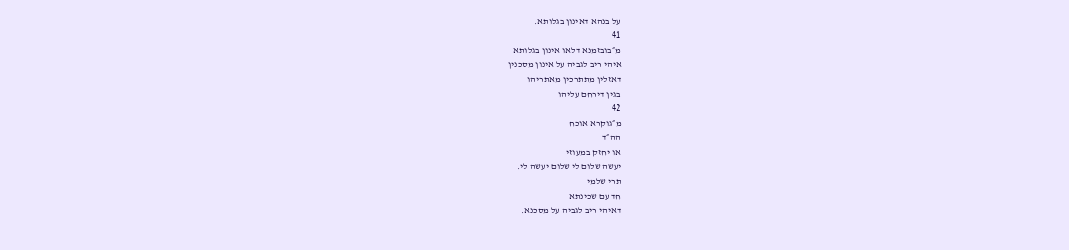על בנהא דאינון בגלותא.
41
מ״בובזמנא דלאו אינון בגלותא
איהי ריב לגביה על אינון מסכנין
דאזלין מתתרכין מאתריהו
בגין דירחם עליהו
42
מ״גוקרא אוכח
הה״ד
או יחזק במעוזי
יעשה שלום לי שלום יעשה לי.
תרי שלמי
חד עם שכינתא
דאיהי ריב לגביה על מסכנא.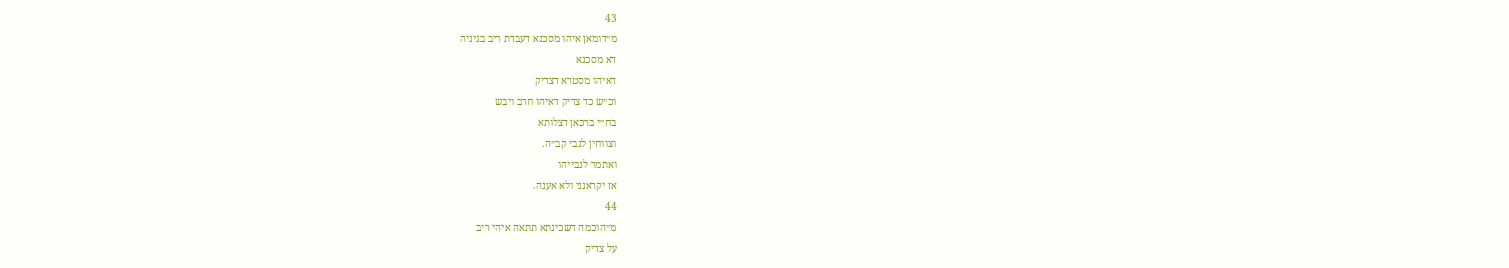43
מ״דומאן איהו מסכנא דעבדת ריב בגיניה
דא מסכנא
דאיהו מסטרא דצדיק
וכ״ש כד צדיק דאיהו חרב ויבש
בח״י ברכאן דצלותא
וצווחין לגבי קב״ה.
ואתמר לגבייהו
אז יקראנני ולא אענה.
44
מ״הוכמה דשכינתא תתאה איהי ריב
על צדיק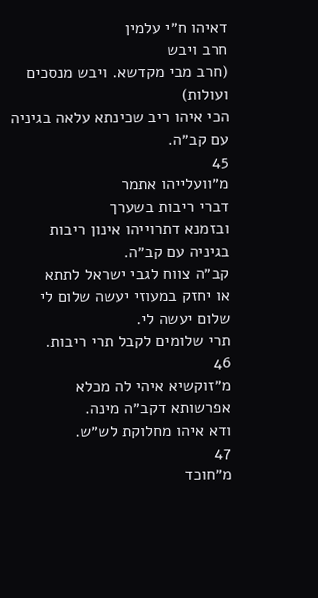דאיהו ח״י עלמין
חרב ויבש
(חרב מבי מקדשא. ויבש מנסכים ועולות)
הכי איהו ריב שכינתא עלאה בגיניה
עם קב״ה.
45
מ״וועלייהו אתמר
דברי ריבות בשערך
ובזמנא דתרוייהו אינון ריבות
בגיניה עם קב״ה.
קב״ה צווח לגבי ישראל לתתא
או יחזק במעוזי יעשה שלום לי
שלום יעשה לי.
תרי שלומים לקבל תרי ריבות.
46
מ״זוקשיא איהי לה מכלא
אפרשותא דקב״ה מינה.
ודא איהו מחלוקת לש״ש.
47
מ״חוכד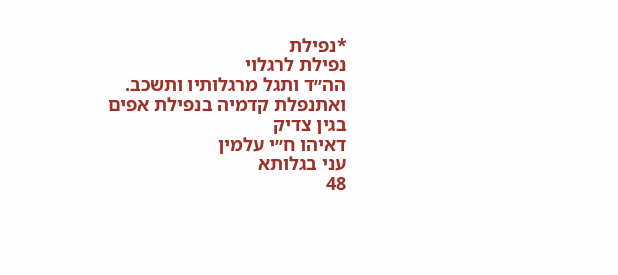*נפילת
נפילת לרגלוי
הה״ד ותגל מרגלותיו ותשכב.
ואתנפלת קדמיה בנפילת אפים
בגין צדיק
דאיהו ח״י עלמין
עני בגלותא
48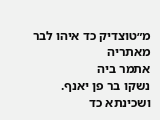מ״טוצדיק כד איהו לבר מאתריה
אתמר ביה
נשקו בר פן יאנף.
ושכינתא כד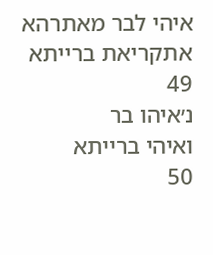איהי לבר מאתרהא
אתקריאת ברייתא
49
נ׳איהו בר
ואיהי ברייתא
50